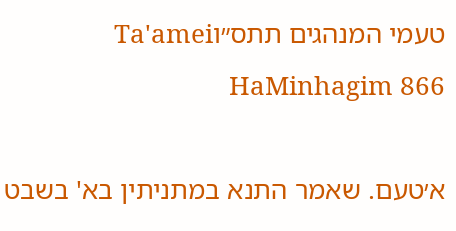טעמי המנהגים תתס״וTa'amei HaMinhagim 866

א׳טעם. שאמר התנא במתניתין בא' בשבט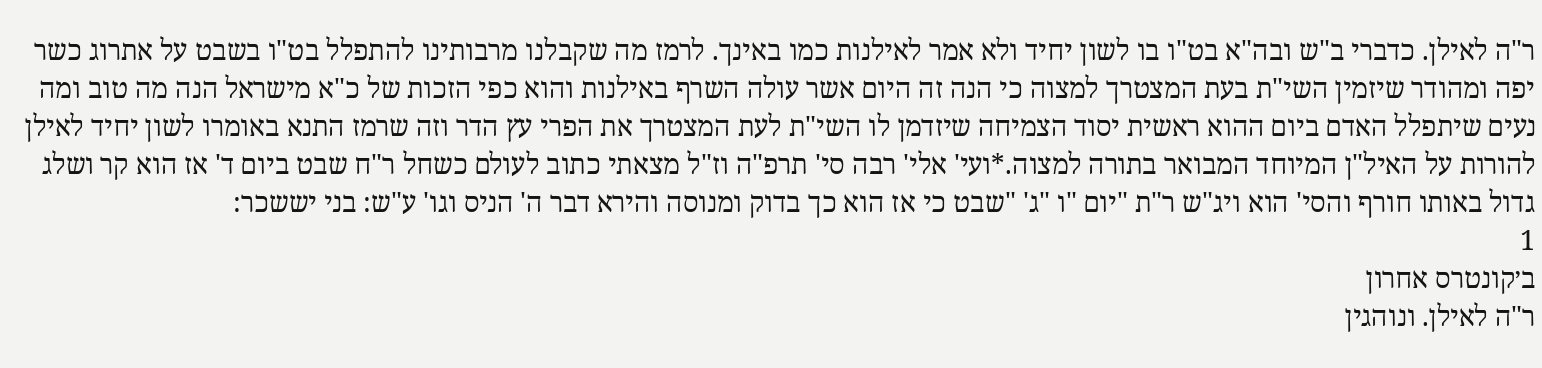ר"ה לאילן. כדברי ב"ש ובה"א בט"ו בו לשון יחיד ולא אמר לאילנות כמו באינך. לרמז מה שקבלנו מרבותינו להתפלל בט"ו בשבט על אתרוג כשר יפה ומהודר שיזמין השי"ת בעת המצטרך למצוה כי הנה זה היום אשר עולה השרף באילנות והוא כפי הזכות של כ"א מישראל הנה מה טוב ומה נעים שיתפלל האדם ביום ההוא ראשית יסוד הצמיחה שיזדמן לו השי"ת לעת המצטרך את הפרי עץ הדר וזה שרמז התנא באומרו לשון יחיד לאילן להורות על האיל"ן המיוחד המבואר בתורה למצוה.*ועי' אלי' רבה סי' תרפ"ה וז"ל מצאתי כתוב לעולם כשחל ר"ח שבט ביום ד' אז הוא קר ושלג גדול באותו חורף והסי' הוא ויג"ש ר"ת "יום "ו "ג' "שבט כי אז הוא כך בדוק ומנוסה והירא דבר ה' הניס וגו' ע"ש: בני יששכר:
1
ב׳קונטרס אחרון
ר"ה לאילן. ונוהגין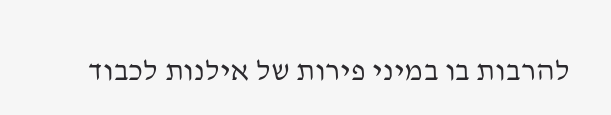להרבות בו במיני פירות של אילנות לכבוד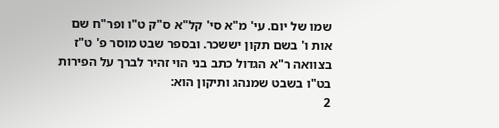שמו של יום. עי' מ"א סי' קל"א ס"ק ט"ו ופר"ח שם אות ו' בשם תקון יששכר. ובספר שבט מוסר פ' ט"ז בצוואה ר"א הגדול כתב בני הוי זהיר לברך על הפירות בט"ו בשבט שמנהג ותיקון הוא:
2